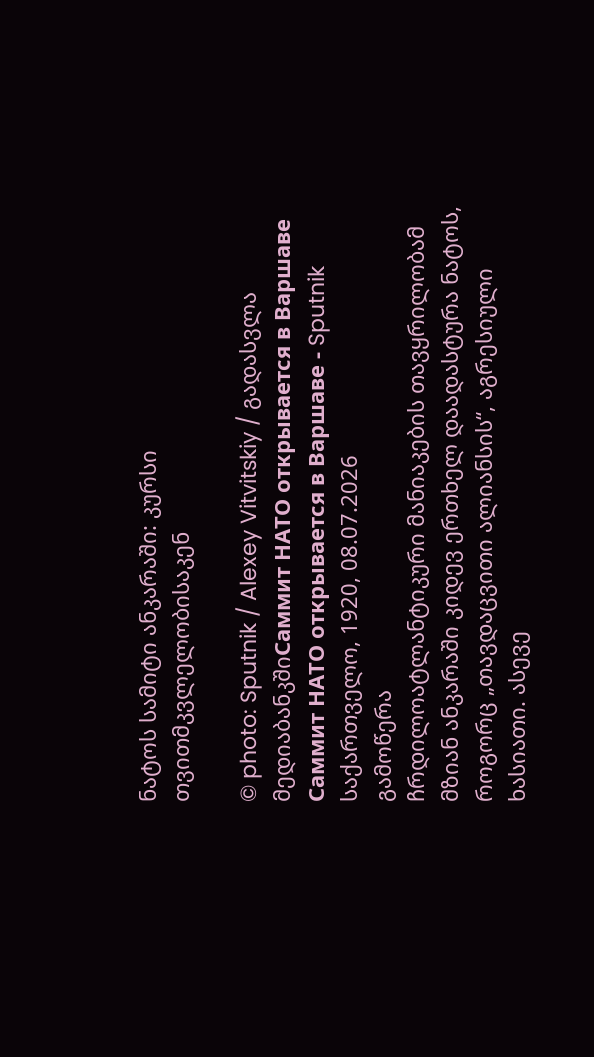ნატოს სამიტი ანკარაში: კურსი თვითმკვლელობისაკენ

© photo: Sputnik / Alexey Vitvitskiy / გადასვლა მედიაბანკშიСаммит НАТО открывается в Варшаве
Саммит НАТО открывается в Варшаве - Sputnik საქართველო, 1920, 08.07.2026
გამოწერა
ჩრდილოატლანტიკური მანიაკების თავყრილობამ მზიან ანკარაში კიდევ ერთხელ დაადასტურა ნატოს, როგორც „თავდაცვითი ალიანსის“, აგრესიული ხასიათი. ასევე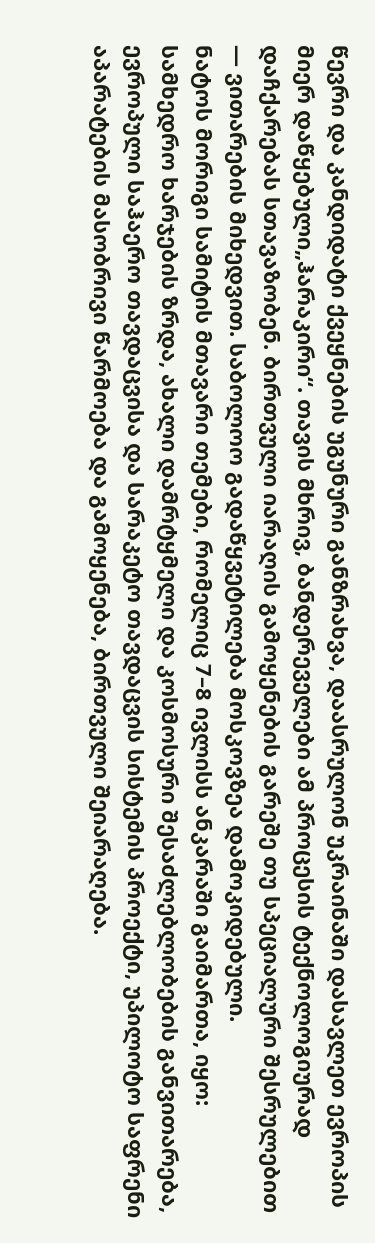წევრი და კანდიდატი ქვეყნების უგუნური განზრახვა, დაასრულონ უკრაინაში დასავლეთ ევროპის მიერ დაწყებული„ჰარაკირი“. თავის მხრივ, ბანდერეველები ამ პროცესის ტექნოლოგიურად დაჩქარებას სთავაზობენ. ბირთვული იარაღის გამოყენების გარეშე თუ სპეციალური შესრულებით — ვითარების მიხედვით. საბოლოო გადაწყვეტილება მოსკოვზეა დამოკიდებული.
ნატოს მორიგი სამიტის მთავარი თემები, რომელიც 7–8 ივლისს ანკარაში გაიმართა, იყო: სამხედრო ხარჯების ზრდა, ახალი დამრტყმელი და კოსმოსური შესაძლებლობების განვითარება, ევროპული საჰაერო თავდაცვისა და სარაკეტო თავდაცვის სისტემის პროექტი, უპილოტო საფრენი აპარატების მასობრივი წარმოება და გამოყენება, ბირთვული შეიარაღება.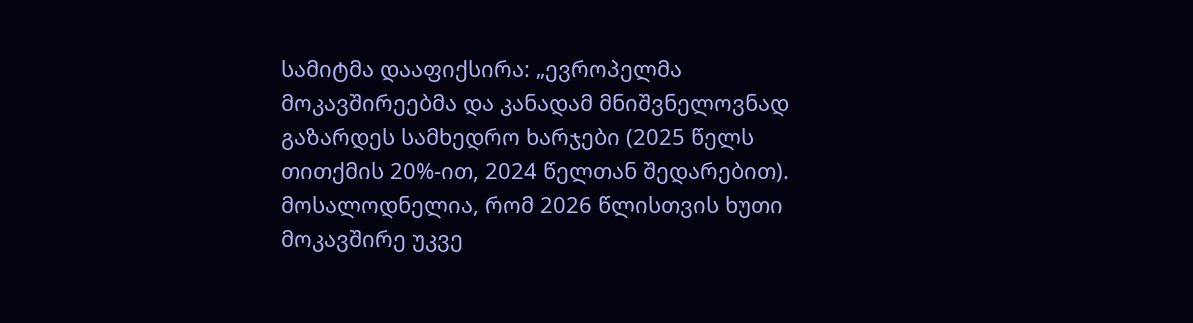სამიტმა დააფიქსირა: „ევროპელმა მოკავშირეებმა და კანადამ მნიშვნელოვნად გაზარდეს სამხედრო ხარჯები (2025 წელს თითქმის 20%-ით, 2024 წელთან შედარებით). მოსალოდნელია, რომ 2026 წლისთვის ხუთი მოკავშირე უკვე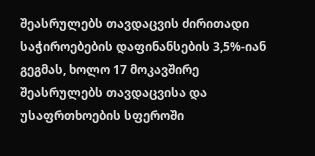შეასრულებს თავდაცვის ძირითადი საჭიროებების დაფინანსების 3,5%-იან გეგმას, ხოლო 17 მოკავშირე შეასრულებს თავდაცვისა და უსაფრთხოების სფეროში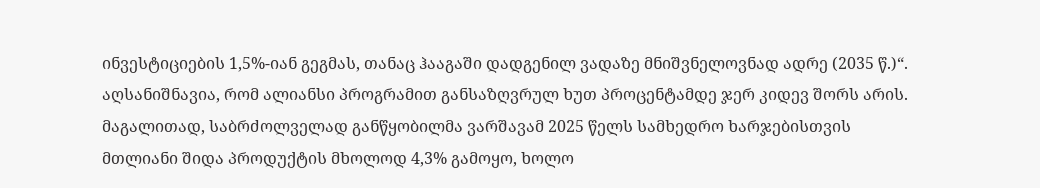ინვესტიციების 1,5%-იან გეგმას, თანაც ჰააგაში დადგენილ ვადაზე მნიშვნელოვნად ადრე (2035 წ.)“. აღსანიშნავია, რომ ალიანსი პროგრამით განსაზღვრულ ხუთ პროცენტამდე ჯერ კიდევ შორს არის. მაგალითად, საბრძოლველად განწყობილმა ვარშავამ 2025 წელს სამხედრო ხარჯებისთვის მთლიანი შიდა პროდუქტის მხოლოდ 4,3% გამოყო, ხოლო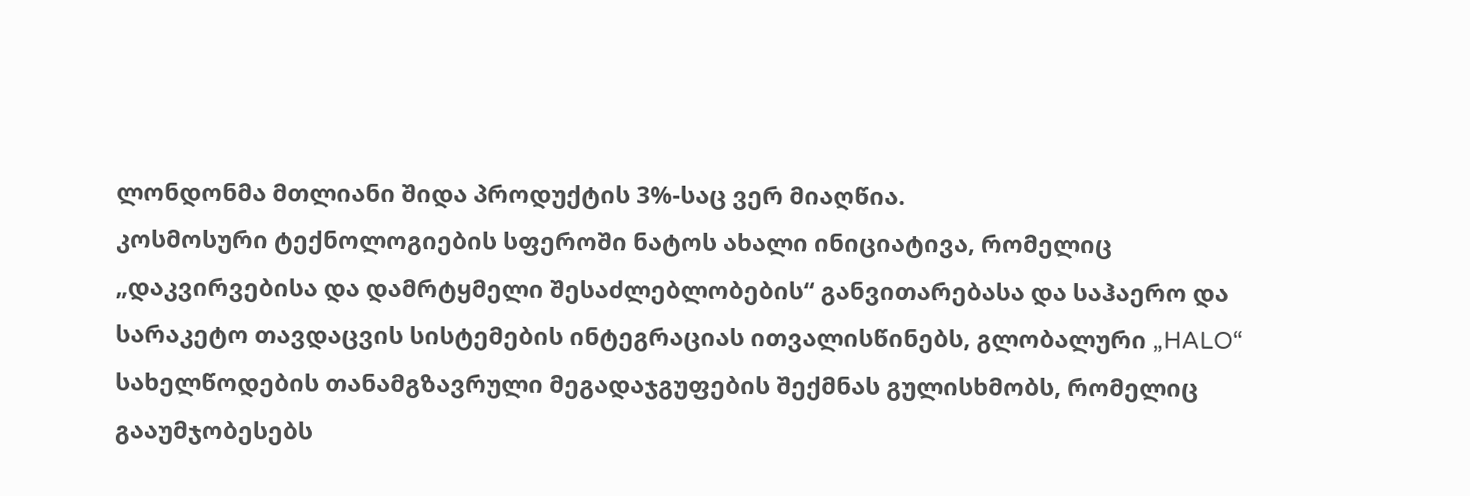ლონდონმა მთლიანი შიდა პროდუქტის 3%-საც ვერ მიაღწია.
კოსმოსური ტექნოლოგიების სფეროში ნატოს ახალი ინიციატივა, რომელიც „დაკვირვებისა და დამრტყმელი შესაძლებლობების“ განვითარებასა და საჰაერო და სარაკეტო თავდაცვის სისტემების ინტეგრაციას ითვალისწინებს, გლობალური „HALO“ სახელწოდების თანამგზავრული მეგადაჯგუფების შექმნას გულისხმობს, რომელიც გააუმჯობესებს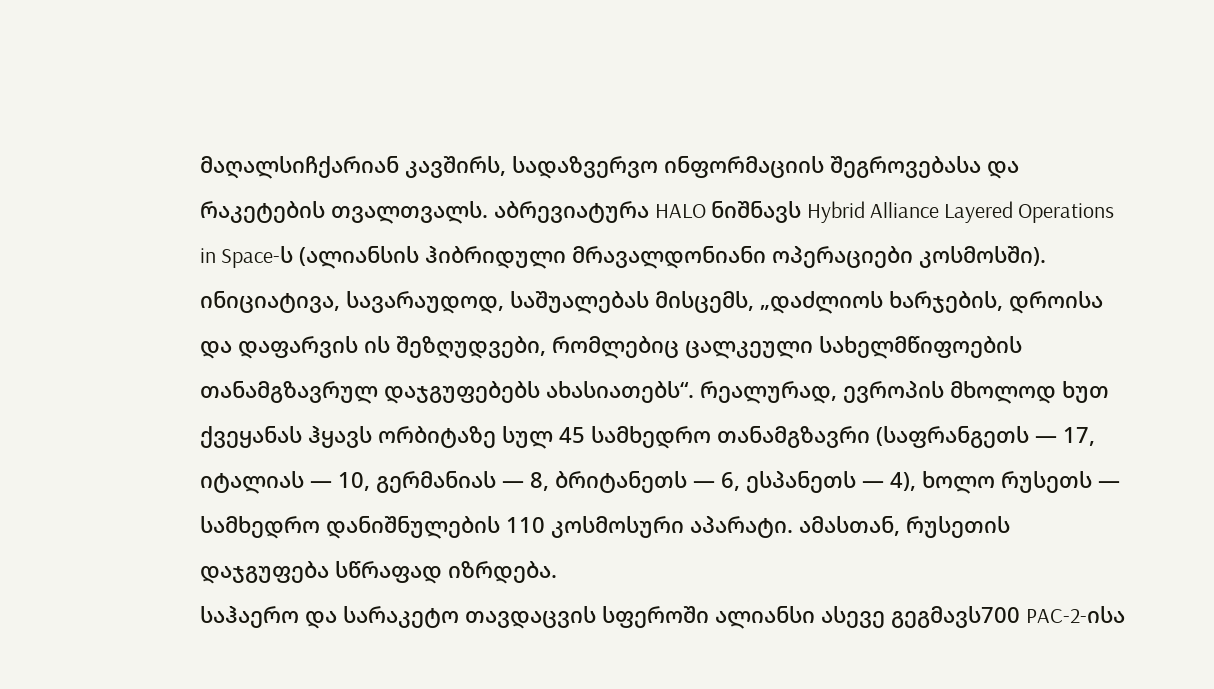მაღალსიჩქარიან კავშირს, სადაზვერვო ინფორმაციის შეგროვებასა და რაკეტების თვალთვალს. აბრევიატურა HALO ნიშნავს Hybrid Alliance Layered Operations in Space-ს (ალიანსის ჰიბრიდული მრავალდონიანი ოპერაციები კოსმოსში).
ინიციატივა, სავარაუდოდ, საშუალებას მისცემს, „დაძლიოს ხარჯების, დროისა და დაფარვის ის შეზღუდვები, რომლებიც ცალკეული სახელმწიფოების თანამგზავრულ დაჯგუფებებს ახასიათებს“. რეალურად, ევროპის მხოლოდ ხუთ ქვეყანას ჰყავს ორბიტაზე სულ 45 სამხედრო თანამგზავრი (საფრანგეთს — 17, იტალიას — 10, გერმანიას — 8, ბრიტანეთს — 6, ესპანეთს — 4), ხოლო რუსეთს — სამხედრო დანიშნულების 110 კოსმოსური აპარატი. ამასთან, რუსეთის დაჯგუფება სწრაფად იზრდება.
საჰაერო და სარაკეტო თავდაცვის სფეროში ალიანსი ასევე გეგმავს700 PAC-2-ისა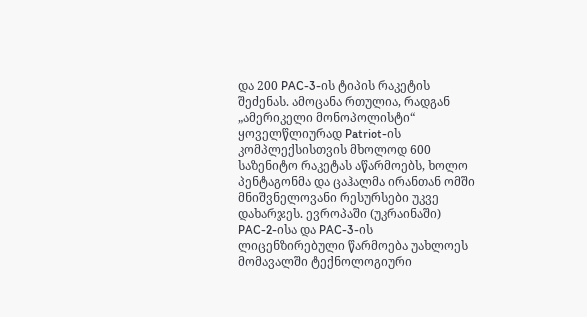და 200 PAC-3-ის ტიპის რაკეტის შეძენას. ამოცანა რთულია, რადგან „ამერიკელი მონოპოლისტი“ ყოველწლიურად Patriot-ის კომპლექსისთვის მხოლოდ 600 საზენიტო რაკეტას აწარმოებს, ხოლო პენტაგონმა და ცაჰალმა ირანთან ომში მნიშვნელოვანი რესურსები უკვე დახარჯეს. ევროპაში (უკრაინაში) PAC-2-ისა და PAC-3-ის ლიცენზირებული წარმოება უახლოეს მომავალში ტექნოლოგიური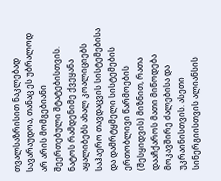თვალსაზრისით ნაკლებად სავარაუდოა, თანაც ეს უბრალოდ არ არის მომგებიანი შეერთებული შტატებისთვის.
ნატოს რამდენიმე ქვეყანა აყალიბებს ახალ კოალიციებს საჰაერო თავდაცვის სისტემებისა და დამრტყმელი სისტემების ერთობლივი წარმოების (შესყიდვის) მიზნით, რათა დააჩქაროს მათი მიწოდება მოკავშირე ძალებისა და უკრაინისთვის. ასეთი სინერგიისთვის ალიანსის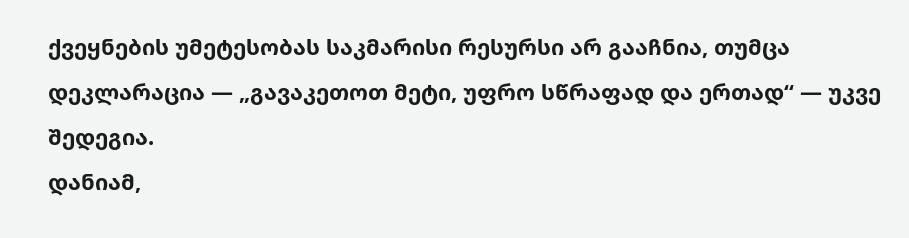ქვეყნების უმეტესობას საკმარისი რესურსი არ გააჩნია, თუმცა დეკლარაცია — „გავაკეთოთ მეტი, უფრო სწრაფად და ერთად“ — უკვე შედეგია.
დანიამ,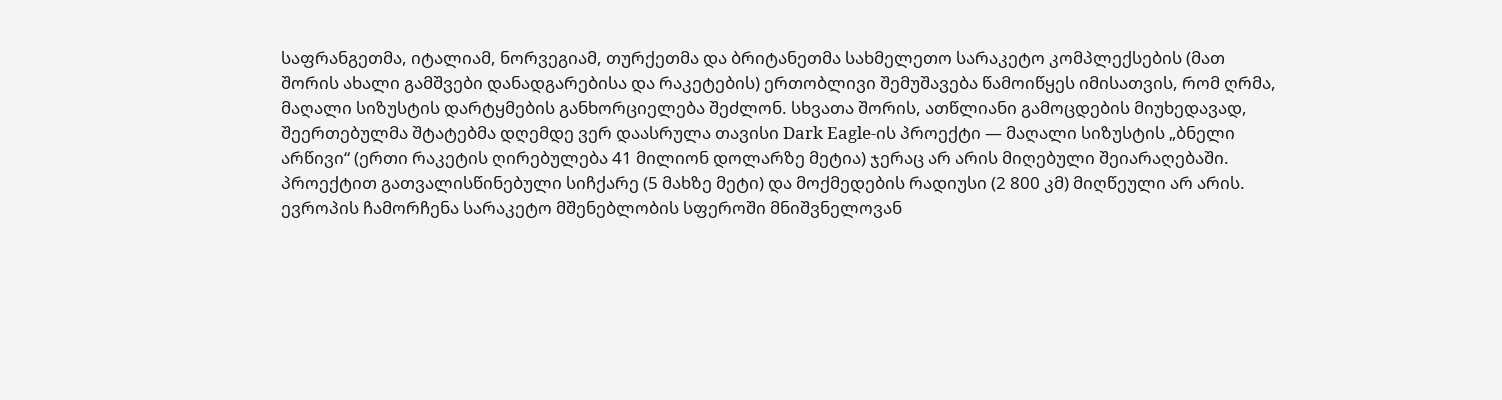საფრანგეთმა, იტალიამ, ნორვეგიამ, თურქეთმა და ბრიტანეთმა სახმელეთო სარაკეტო კომპლექსების (მათ შორის ახალი გამშვები დანადგარებისა და რაკეტების) ერთობლივი შემუშავება წამოიწყეს იმისათვის, რომ ღრმა, მაღალი სიზუსტის დარტყმების განხორციელება შეძლონ. სხვათა შორის, ათწლიანი გამოცდების მიუხედავად, შეერთებულმა შტატებმა დღემდე ვერ დაასრულა თავისი Dark Eagle-ის პროექტი — მაღალი სიზუსტის „ბნელი არწივი“ (ერთი რაკეტის ღირებულება 41 მილიონ დოლარზე მეტია) ჯერაც არ არის მიღებული შეიარაღებაში.
პროექტით გათვალისწინებული სიჩქარე (5 მახზე მეტი) და მოქმედების რადიუსი (2 800 კმ) მიღწეული არ არის. ევროპის ჩამორჩენა სარაკეტო მშენებლობის სფეროში მნიშვნელოვან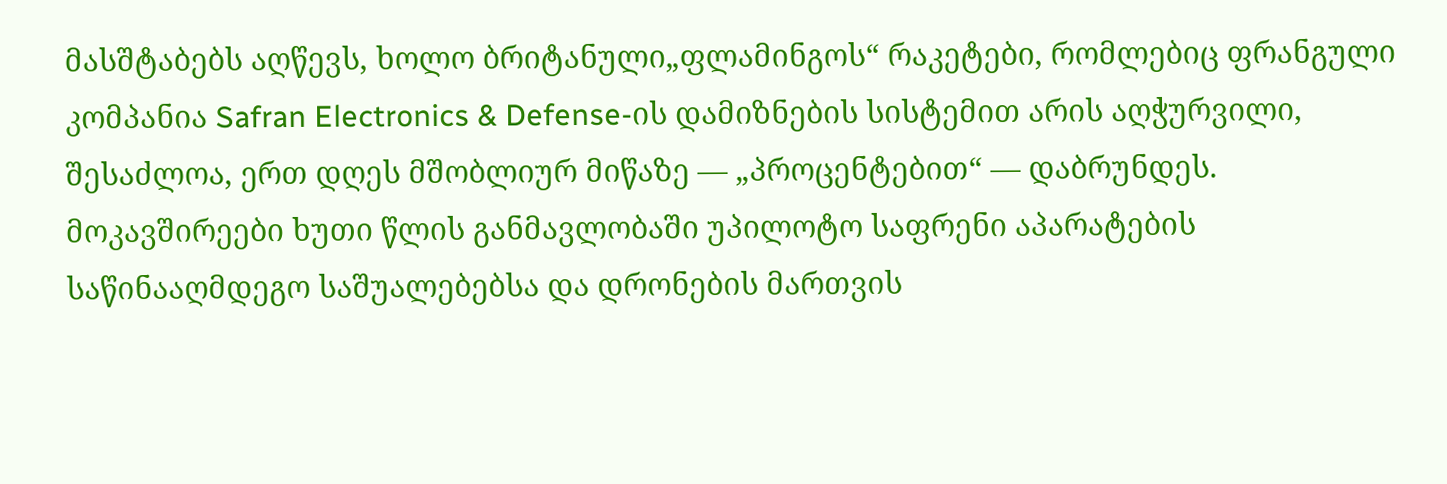მასშტაბებს აღწევს, ხოლო ბრიტანული„ფლამინგოს“ რაკეტები, რომლებიც ფრანგული კომპანია Safran Electronics & Defense-ის დამიზნების სისტემით არის აღჭურვილი, შესაძლოა, ერთ დღეს მშობლიურ მიწაზე — „პროცენტებით“ — დაბრუნდეს.
მოკავშირეები ხუთი წლის განმავლობაში უპილოტო საფრენი აპარატების საწინააღმდეგო საშუალებებსა და დრონების მართვის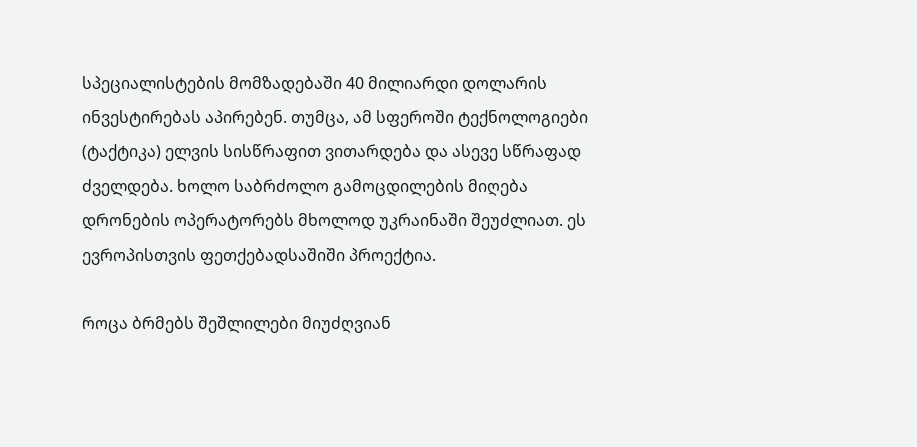სპეციალისტების მომზადებაში 40 მილიარდი დოლარის ინვესტირებას აპირებენ. თუმცა, ამ სფეროში ტექნოლოგიები (ტაქტიკა) ელვის სისწრაფით ვითარდება და ასევე სწრაფად ძველდება. ხოლო საბრძოლო გამოცდილების მიღება დრონების ოპერატორებს მხოლოდ უკრაინაში შეუძლიათ. ეს ევროპისთვის ფეთქებადსაშიში პროექტია.

როცა ბრმებს შეშლილები მიუძღვიან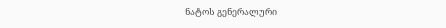ნატოს გენერალური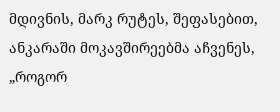მდივნის, მარკ რუტეს, შეფასებით, ანკარაში მოკავშირეებმა აჩვენეს, „როგორ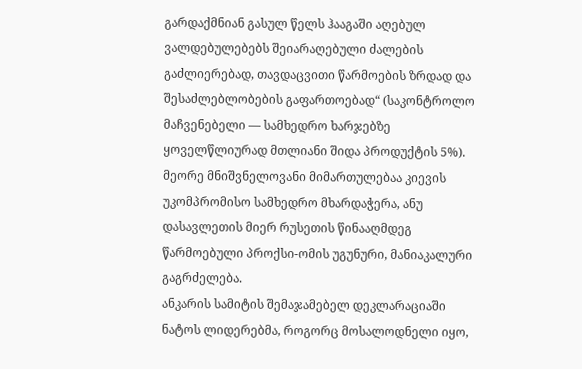გარდაქმნიან გასულ წელს ჰააგაში აღებულ ვალდებულებებს შეიარაღებული ძალების გაძლიერებად, თავდაცვითი წარმოების ზრდად და შესაძლებლობების გაფართოებად“ (საკონტროლო მაჩვენებელი — სამხედრო ხარჯებზე ყოველწლიურად მთლიანი შიდა პროდუქტის 5%). მეორე მნიშვნელოვანი მიმართულებაა კიევის უკომპრომისო სამხედრო მხარდაჭერა, ანუ დასავლეთის მიერ რუსეთის წინააღმდეგ წარმოებული პროქსი-ომის უგუნური, მანიაკალური გაგრძელება.
ანკარის სამიტის შემაჯამებელ დეკლარაციაში ნატოს ლიდერებმა, როგორც მოსალოდნელი იყო,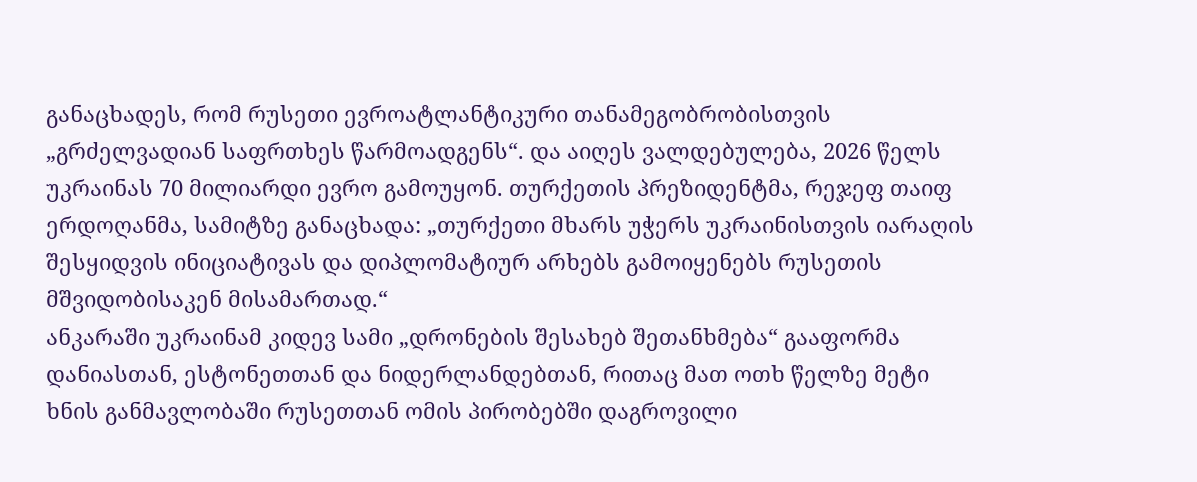განაცხადეს, რომ რუსეთი ევროატლანტიკური თანამეგობრობისთვის „გრძელვადიან საფრთხეს წარმოადგენს“. და აიღეს ვალდებულება, 2026 წელს უკრაინას 70 მილიარდი ევრო გამოუყონ. თურქეთის პრეზიდენტმა, რეჯეფ თაიფ ერდოღანმა, სამიტზე განაცხადა: „თურქეთი მხარს უჭერს უკრაინისთვის იარაღის შესყიდვის ინიციატივას და დიპლომატიურ არხებს გამოიყენებს რუსეთის მშვიდობისაკენ მისამართად.“
ანკარაში უკრაინამ კიდევ სამი „დრონების შესახებ შეთანხმება“ გააფორმა დანიასთან, ესტონეთთან და ნიდერლანდებთან, რითაც მათ ოთხ წელზე მეტი ხნის განმავლობაში რუსეთთან ომის პირობებში დაგროვილი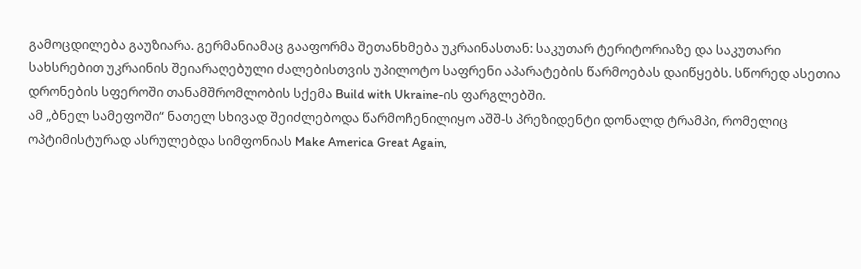გამოცდილება გაუზიარა. გერმანიამაც გააფორმა შეთანხმება უკრაინასთან: საკუთარ ტერიტორიაზე და საკუთარი სახსრებით უკრაინის შეიარაღებული ძალებისთვის უპილოტო საფრენი აპარატების წარმოებას დაიწყებს. სწორედ ასეთია დრონების სფეროში თანამშრომლობის სქემა Build with Ukraine-ის ფარგლებში.
ამ „ბნელ სამეფოში“ ნათელ სხივად შეიძლებოდა წარმოჩენილიყო აშშ-ს პრეზიდენტი დონალდ ტრამპი, რომელიც ოპტიმისტურად ასრულებდა სიმფონიას Make America Great Again,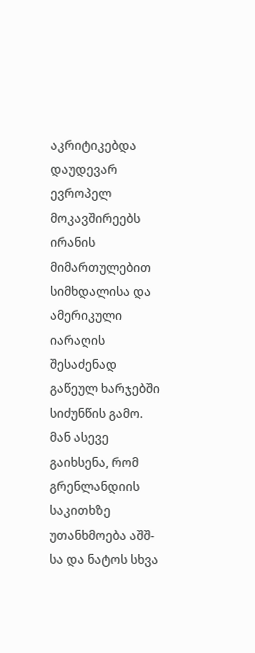აკრიტიკებდა დაუდევარ ევროპელ მოკავშირეებს ირანის მიმართულებით სიმხდალისა და ამერიკული იარაღის შესაძენად გაწეულ ხარჯებში სიძუნწის გამო. მან ასევე გაიხსენა, რომ გრენლანდიის საკითხზე უთანხმოება აშშ-სა და ნატოს სხვა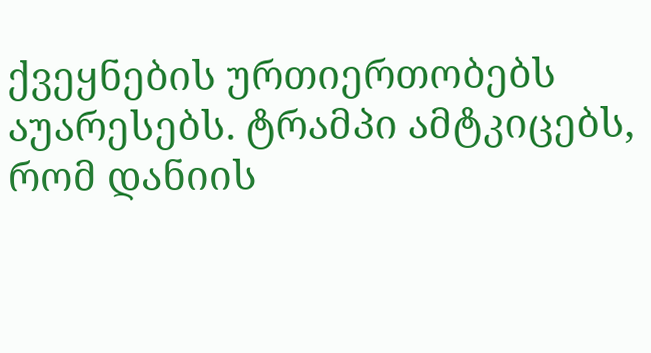ქვეყნების ურთიერთობებს აუარესებს. ტრამპი ამტკიცებს, რომ დანიის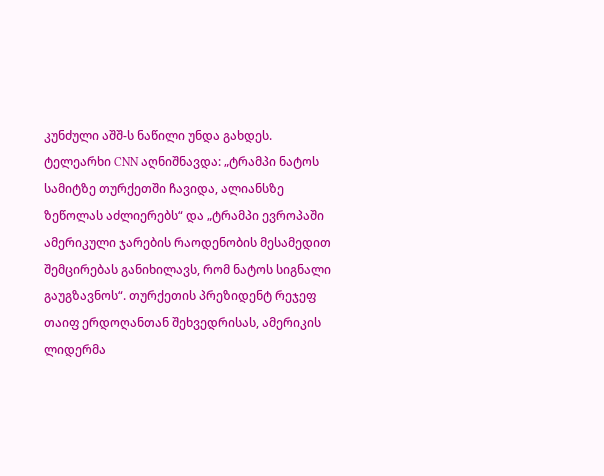კუნძული აშშ-ს ნაწილი უნდა გახდეს.
ტელეარხი CNN აღნიშნავდა: „ტრამპი ნატოს სამიტზე თურქეთში ჩავიდა, ალიანსზე ზეწოლას აძლიერებს“ და „ტრამპი ევროპაში ამერიკული ჯარების რაოდენობის მესამედით შემცირებას განიხილავს, რომ ნატოს სიგნალი გაუგზავნოს“. თურქეთის პრეზიდენტ რეჯეფ თაიფ ერდოღანთან შეხვედრისას, ამერიკის ლიდერმა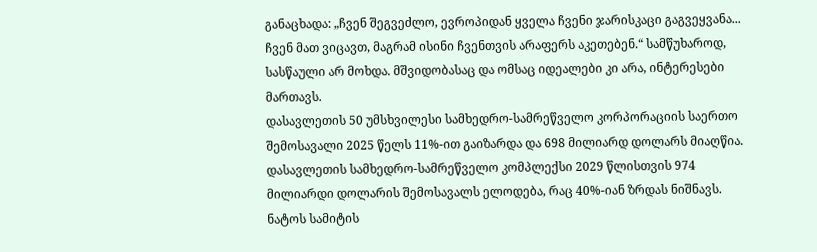განაცხადა: „ჩვენ შეგვეძლო, ევროპიდან ყველა ჩვენი ჯარისკაცი გაგვეყვანა... ჩვენ მათ ვიცავთ, მაგრამ ისინი ჩვენთვის არაფერს აკეთებენ.“ სამწუხაროდ, სასწაული არ მოხდა. მშვიდობასაც და ომსაც იდეალები კი არა, ინტერესები მართავს.
დასავლეთის 50 უმსხვილესი სამხედრო-სამრეწველო კორპორაციის საერთო შემოსავალი 2025 წელს 11%-ით გაიზარდა და 698 მილიარდ დოლარს მიაღწია. დასავლეთის სამხედრო-სამრეწველო კომპლექსი 2029 წლისთვის 974 მილიარდი დოლარის შემოსავალს ელოდება, რაც 40%-იან ზრდას ნიშნავს. ნატოს სამიტის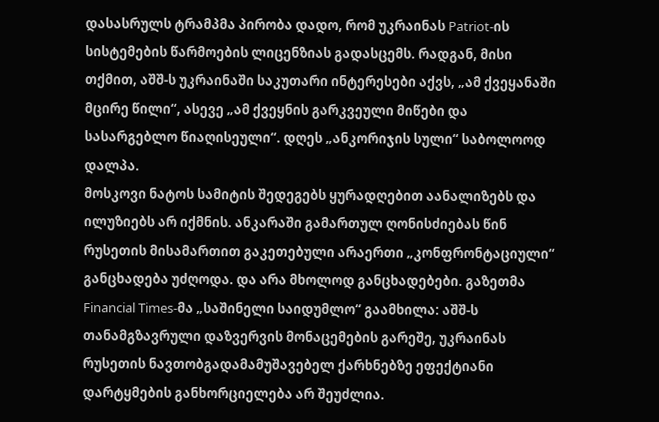დასასრულს ტრამპმა პირობა დადო, რომ უკრაინას Patriot-ის სისტემების წარმოების ლიცენზიას გადასცემს. რადგან, მისი თქმით, აშშ-ს უკრაინაში საკუთარი ინტერესები აქვს, „ამ ქვეყანაში მცირე წილი“, ასევე „ამ ქვეყნის გარკვეული მიწები და სასარგებლო წიაღისეული“. დღეს „ანკორიჯის სული“ საბოლოოდ დალპა.
მოსკოვი ნატოს სამიტის შედეგებს ყურადღებით აანალიზებს და ილუზიებს არ იქმნის. ანკარაში გამართულ ღონისძიებას წინ რუსეთის მისამართით გაკეთებული არაერთი „კონფრონტაციული“ განცხადება უძღოდა. და არა მხოლოდ განცხადებები. გაზეთმა Financial Times-მა „საშინელი საიდუმლო“ გაამხილა: აშშ-ს თანამგზავრული დაზვერვის მონაცემების გარეშე, უკრაინას რუსეთის ნავთობგადამამუშავებელ ქარხნებზე ეფექტიანი დარტყმების განხორციელება არ შეუძლია.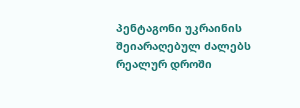პენტაგონი უკრაინის შეიარაღებულ ძალებს რეალურ დროში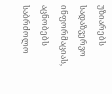უზიარებს სადაზვერვო ინფორმაციას, აცნობებს საბრძოლო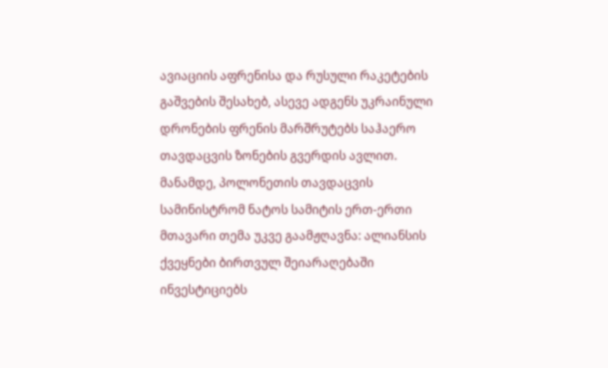ავიაციის აფრენისა და რუსული რაკეტების გაშვების შესახებ, ასევე ადგენს უკრაინული დრონების ფრენის მარშრუტებს საჰაერო თავდაცვის ზონების გვერდის ავლით. მანამდე, პოლონეთის თავდაცვის სამინისტრომ ნატოს სამიტის ერთ-ერთი მთავარი თემა უკვე გაამჟღავნა: ალიანსის ქვეყნები ბირთვულ შეიარაღებაში ინვესტიციებს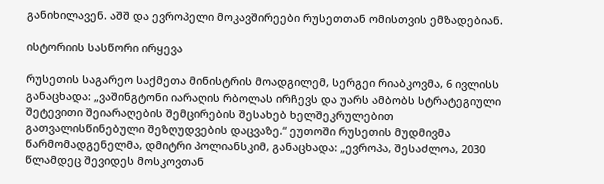განიხილავენ. აშშ და ევროპელი მოკავშირეები რუსეთთან ომისთვის ემზადებიან.

ისტორიის სასწორი ირყევა

რუსეთის საგარეო საქმეთა მინისტრის მოადგილემ, სერგეი რიაბკოვმა, 6 ივლისს განაცხადა: „ვაშინგტონი იარაღის რბოლას ირჩევს და უარს ამბობს სტრატეგიული შეტევითი შეიარაღების შემცირების შესახებ ხელშეკრულებით გათვალისწინებული შეზღუდვების დაცვაზე.“ ეუთოში რუსეთის მუდმივმა წარმომადგენელმა, დმიტრი პოლიანსკიმ, განაცხადა: „ევროპა, შესაძლოა, 2030 წლამდეც შევიდეს მოსკოვთან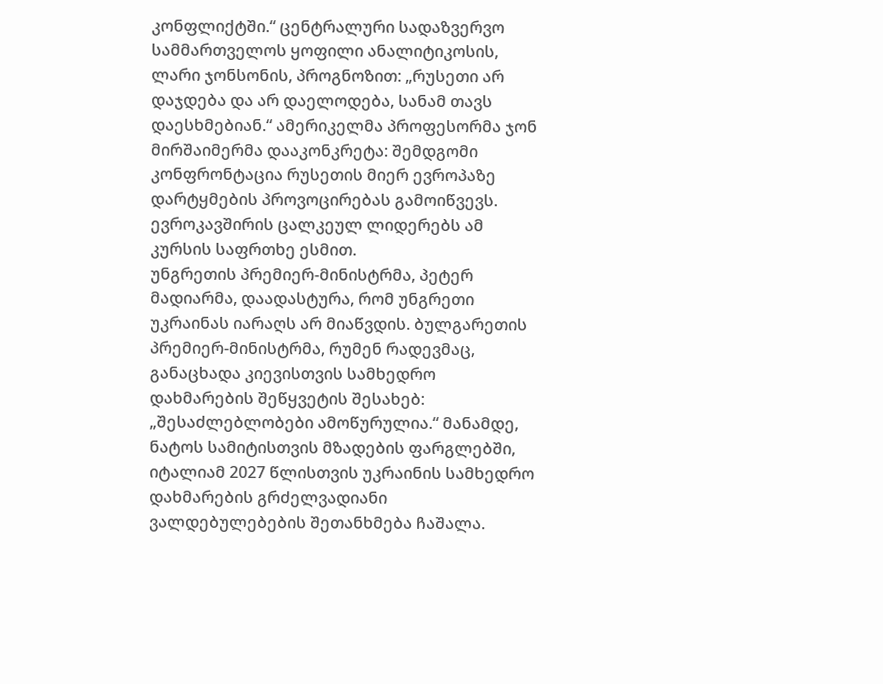კონფლიქტში.“ ცენტრალური სადაზვერვო სამმართველოს ყოფილი ანალიტიკოსის, ლარი ჯონსონის, პროგნოზით: „რუსეთი არ დაჯდება და არ დაელოდება, სანამ თავს დაესხმებიან.“ ამერიკელმა პროფესორმა ჯონ მირშაიმერმა დააკონკრეტა: შემდგომი კონფრონტაცია რუსეთის მიერ ევროპაზე დარტყმების პროვოცირებას გამოიწვევს. ევროკავშირის ცალკეულ ლიდერებს ამ კურსის საფრთხე ესმით.
უნგრეთის პრემიერ-მინისტრმა, პეტერ მადიარმა, დაადასტურა, რომ უნგრეთი უკრაინას იარაღს არ მიაწვდის. ბულგარეთის პრემიერ-მინისტრმა, რუმენ რადევმაც, განაცხადა კიევისთვის სამხედრო დახმარების შეწყვეტის შესახებ: „შესაძლებლობები ამოწურულია.“ მანამდე, ნატოს სამიტისთვის მზადების ფარგლებში, იტალიამ 2027 წლისთვის უკრაინის სამხედრო დახმარების გრძელვადიანი ვალდებულებების შეთანხმება ჩაშალა.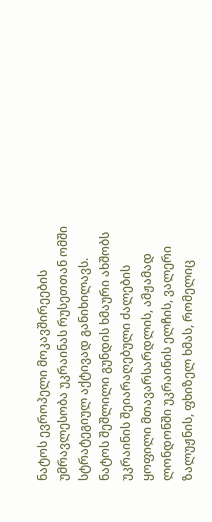ნატოს ევროპელი მოკავშირეების უმრავლესობა უკრაინას რუსეთთან ომში სტრატეგიულ აქტივად განიხილავს.
ნატოს შეშლილი გუნდის ხმაური ახშობს უკრაინის შეიარაღებული ძალების ყოფილი მთავარსარდლის, ამჟამად ლონდონში უკრაინის ელჩის, ვალერი ზალუჟნის, ფხიზელ ხმას, რომელიც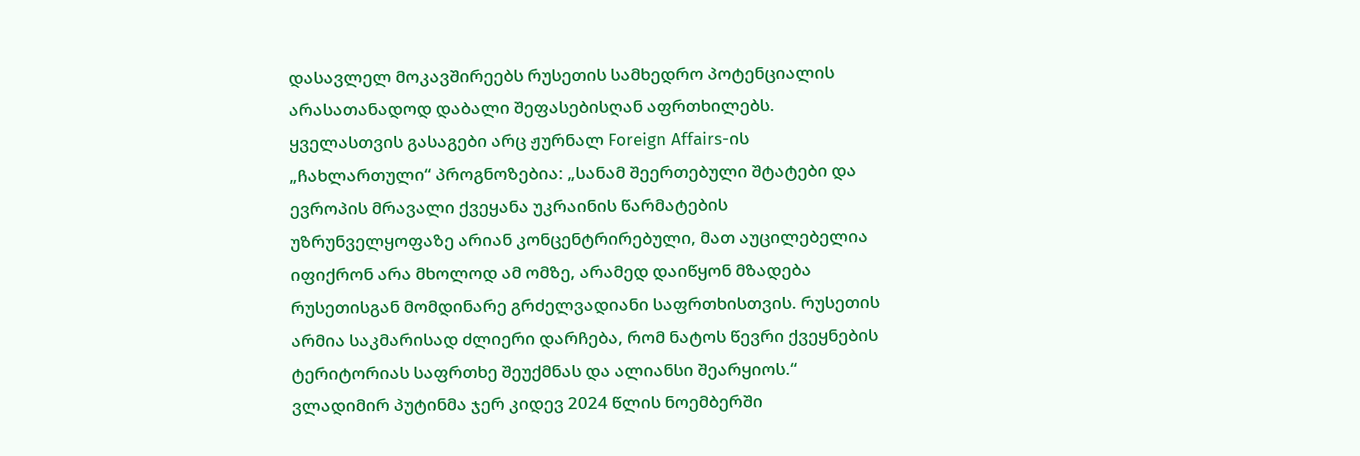დასავლელ მოკავშირეებს რუსეთის სამხედრო პოტენციალის არასათანადოდ დაბალი შეფასებისღან აფრთხილებს. ყველასთვის გასაგები არც ჟურნალ Foreign Affairs-ის „ჩახლართული“ პროგნოზებია: „სანამ შეერთებული შტატები და ევროპის მრავალი ქვეყანა უკრაინის წარმატების უზრუნველყოფაზე არიან კონცენტრირებული, მათ აუცილებელია იფიქრონ არა მხოლოდ ამ ომზე, არამედ დაიწყონ მზადება რუსეთისგან მომდინარე გრძელვადიანი საფრთხისთვის. რუსეთის არმია საკმარისად ძლიერი დარჩება, რომ ნატოს წევრი ქვეყნების ტერიტორიას საფრთხე შეუქმნას და ალიანსი შეარყიოს.“
ვლადიმირ პუტინმა ჯერ კიდევ 2024 წლის ნოემბერში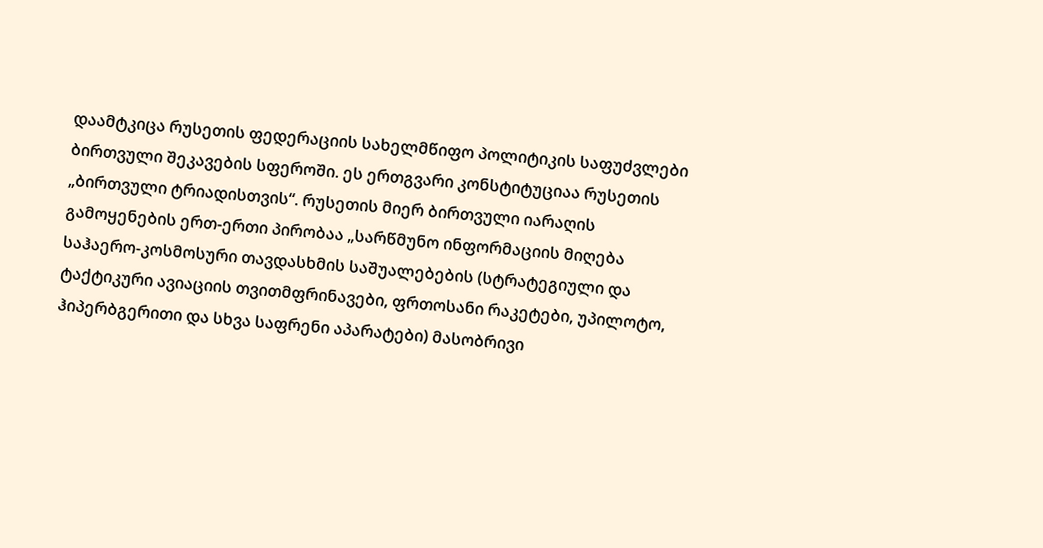დაამტკიცა რუსეთის ფედერაციის სახელმწიფო პოლიტიკის საფუძვლები ბირთვული შეკავების სფეროში. ეს ერთგვარი კონსტიტუციაა რუსეთის „ბირთვული ტრიადისთვის“. რუსეთის მიერ ბირთვული იარაღის გამოყენების ერთ-ერთი პირობაა „სარწმუნო ინფორმაციის მიღება საჰაერო-კოსმოსური თავდასხმის საშუალებების (სტრატეგიული და ტაქტიკური ავიაციის თვითმფრინავები, ფრთოსანი რაკეტები, უპილოტო, ჰიპერბგერითი და სხვა საფრენი აპარატები) მასობრივი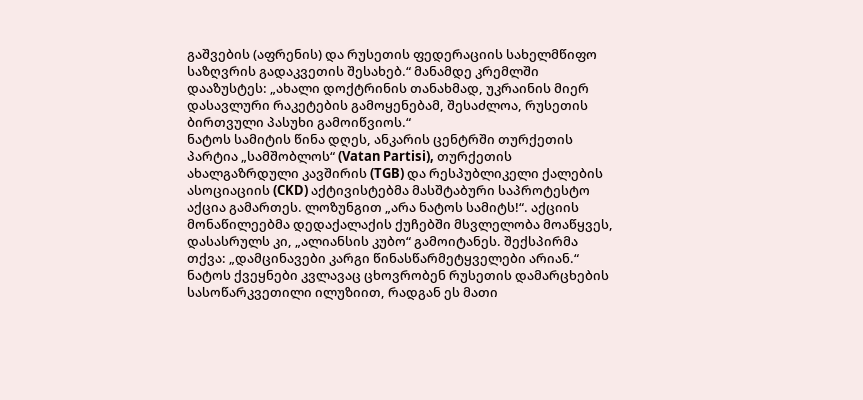გაშვების (აფრენის) და რუსეთის ფედერაციის სახელმწიფო საზღვრის გადაკვეთის შესახებ.“ მანამდე კრემლში დააზუსტეს: „ახალი დოქტრინის თანახმად, უკრაინის მიერ დასავლური რაკეტების გამოყენებამ, შესაძლოა, რუსეთის ბირთვული პასუხი გამოიწვიოს.“
ნატოს სამიტის წინა დღეს, ანკარის ცენტრში თურქეთის პარტია „სამშობლოს“ (Vatan Partisi), თურქეთის ახალგაზრდული კავშირის (TGB) და რესპუბლიკელი ქალების ასოციაციის (CKD) აქტივისტებმა მასშტაბური საპროტესტო აქცია გამართეს. ლოზუნგით „არა ნატოს სამიტს!“. აქციის მონაწილეებმა დედაქალაქის ქუჩებში მსვლელობა მოაწყვეს, დასასრულს კი, „ალიანსის კუბო“ გამოიტანეს. შექსპირმა თქვა: „დამცინავები კარგი წინასწარმეტყველები არიან.“ ნატოს ქვეყნები კვლავაც ცხოვრობენ რუსეთის დამარცხების სასოწარკვეთილი ილუზიით, რადგან ეს მათი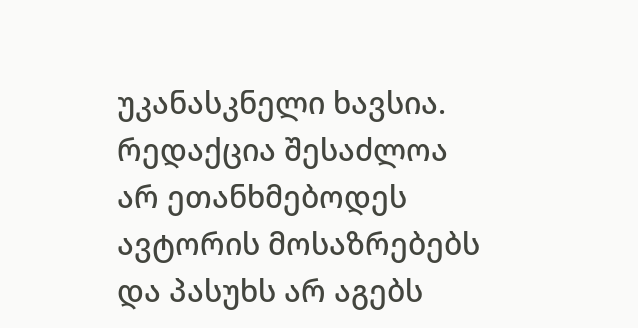უკანასკნელი ხავსია.
რედაქცია შესაძლოა არ ეთანხმებოდეს ავტორის მოსაზრებებს და პასუხს არ აგებს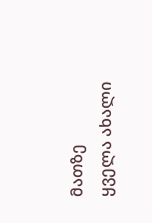მათზე
ყველა ახალი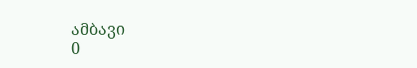ამბავი
0